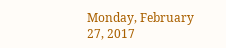Monday, February 27, 2017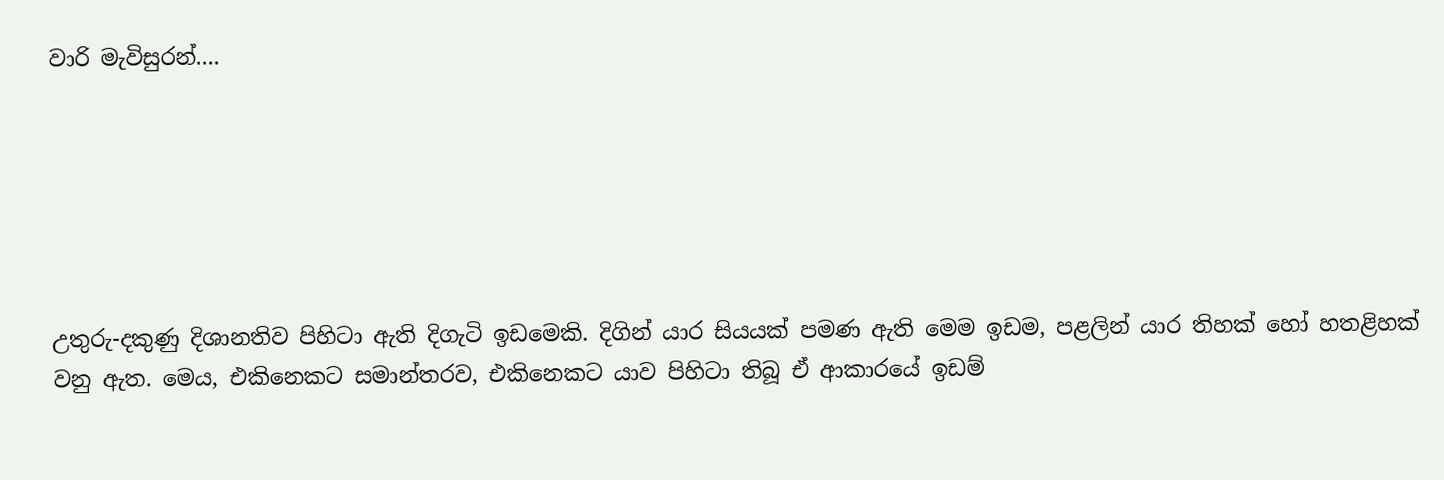වාරි මැවිසුරන්....






උතුරු-දකුණු දිශානතිව පිහිටා ඇති දිගැටි ඉඩමෙකි. දිගින් යාර සියයක් පමණ ඇති මෙම ඉඩම, පළලින් යාර තිහක් හෝ හතළිහක් වනු ඇත. මෙය, එකිනෙකට සමාන්තරව, එකිනෙකට යාව පිහිටා තිබූ ඒ ආකාරයේ ඉඩම්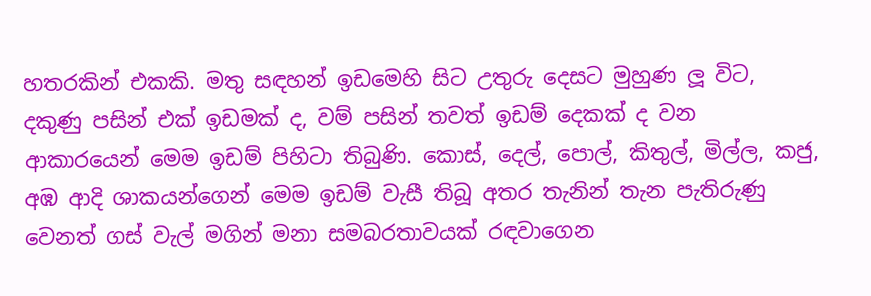හතරකින් එකකි. මතු සඳහන් ඉඩමෙහි සිට උතුරු දෙසට මුහුණ ලූ විට, දකුණු පසින් එක් ඉඩමක් ද, වම් පසින් තවත් ඉඩම් දෙකක් ද වන ආකාරයෙන් මෙම ඉඩම් පිහිටා තිබුණි. කොස්, දෙල්, පොල්, කිතුල්, මිල්ල, කජු, අඹ ආදි ශාකයන්ගෙන් මෙම ඉඩම් වැසී තිබූ අතර තැනින් තැන පැතිරුණු වෙනත් ගස් වැල් මගින් මනා සමබරතාවයක් රඳවාගෙන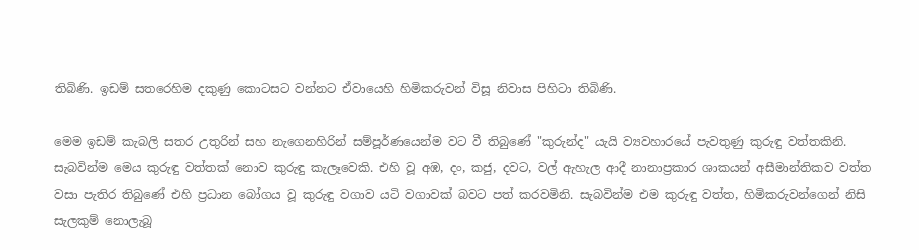තිබිණි. ඉඩම් සතරෙහිම දකුණු කොටසට වන්නට ඒවායෙහි හිමිකරුවන් විසූ නිවාස පිහිටා තිබිණි.

මෙම ඉඩම් කැබලි සතර උතුරින් සහ නැගෙනහිරින් සම්පූර්ණයෙන්ම වට වී තිබුණේ "කුරුන්ද" යැයි ව්‍යවහාරයේ පැවතුණු කුරුඳු වත්තකිනි. සැබවින්ම මෙය කුරුඳු වත්තක් නොව කුරුඳු කැලෑවෙකි. එහි වූ අඹ, දං, කජු, දවට, වල් ඇහැල ආදී නානාප්‍රකාර ශාකයන් අසීමාන්තිකව වත්ත වසා පැතිර තිබුණේ එහි ප්‍රධාන බෝගය වූ කුරුඳු වගාව යටි වගාවක් බවට පත් කරවමිනි. සැබවින්ම එම කුරුඳු වත්ත, හිමිකරුවන්ගෙන් නිසි සැලකුම් නොලැබූ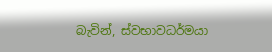බැවින්, ස්වභාවධර්මයා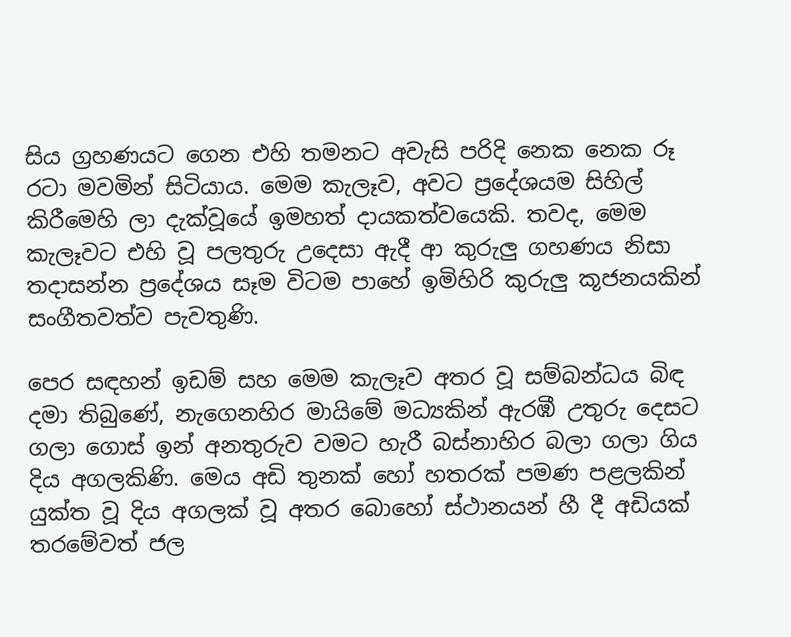සිය ග්‍රහණයට ගෙන එහි තමනට අවැසි පරිදි නෙක නෙක රූ රටා මවමින් සිටියාය. මෙම කැලෑව, අවට ප්‍රදේශයම සිහිල් කිරීමෙහි ලා දැක්වූයේ ඉමහත් දායකත්වයෙකි. තවද, මෙම කැලෑවට එහි වූ පලතුරු උදෙසා ඇදී ආ කුරුලු ගහණය නිසා තදාසන්න ප්‍රදේශය සෑම විටම පාහේ ඉමිහිරි කුරුලු කූජනයකින් සංගීතවත්ව පැවතුණි.

පෙර සඳහන් ඉඩම් සහ මෙම කැලෑව අතර වූ සම්බන්ධය බිඳ දමා තිබුණේ, නැගෙනහිර මායිමේ මධ්‍යකින් ඇරඹී උතුරු දෙසට ගලා ගොස් ඉන් අනතුරුව වමට හැරී බස්නාහිර බලා ගලා ගිය දිය අගලකිණි. මෙය අඩි තුනක් හෝ හතරක් පමණ පළලකින් යුක්ත වූ දිය අගලක් වූ අතර බොහෝ ස්ථානයන් හී දී අඩියක් තරමේවත් ජල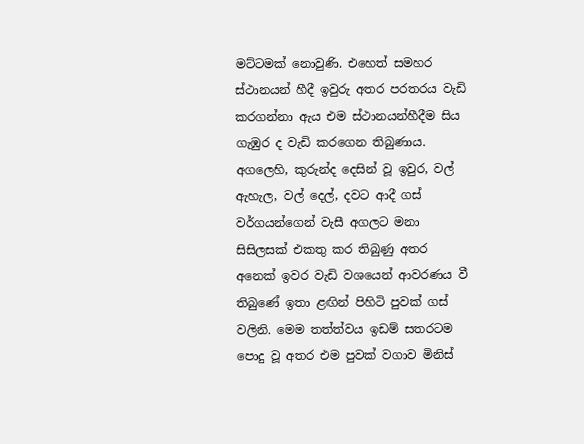මට්ටමක් නොවුණි. එහෙත් සමහර ස්ථානයන් හීදී ඉවුරු අතර පරතරය වැඩි කරගන්නා ඇය එම ස්ථානයන්හීදීම සිය ගැඹුර ද වැඩි කරගෙන තිබුණාය. අගලෙහි, කුරුන්ද දෙසින් වූ ඉවුර, වල් ඇහැල, වල් දෙල්, දවට ආදී ගස් වර්ගයන්ගෙන් වැසී අගලට මනා සිසිලසක් එකතු කර තිබුණු අතර අනෙක් ඉවර වැඩි වශයෙන් ආවරණය වී තිබුණේ ඉතා ළඟින් පිහිටි පුවක් ගස් වලිනි. මෙම තත්ත්වය ඉඩම් සතරටම පොදු වූ අතර එම පුවක් වගාව මිනිස්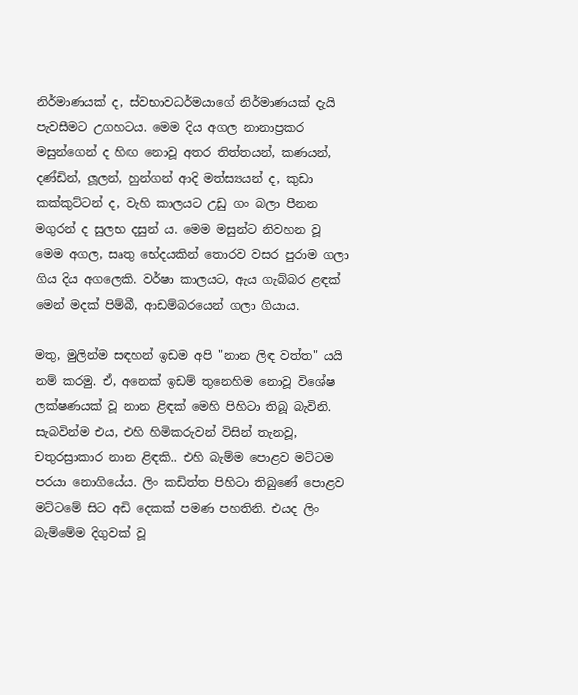නිර්මාණයක් ද, ස්වභාවධර්මයාගේ නිර්මාණයක් දැයි පැවසීමට උගහටය. මෙම දිය අගල නානාප්‍රකර මසුන්ගෙන් ද හිඟ නොවූ අතර තිත්තයන්, කණයන්, දණ්ඩින්, ලූලන්, හුන්ගන් ආදි මත්ස්‍යයන් ද, කුඩා කක්කුට්ටන් ද, වැහි කාලයට උඩු ගං බලා පීනන මගුරන් ද සුලභ දසුන් ය. මෙම මසුන්ට නිවහන වූ මෙම අගල, සෘතු භේදයකින් තොරව වසර පුරාම ගලා ගිය දිය අගලෙකි. වර්ෂා කාලයට, ඇය ගැබ්බර ළඳක් මෙන් මදක් පිම්බී, ආඩම්බරයෙන් ගලා ගියාය.

මතු, මුලින්ම සඳහන් ඉඩම අපි "නාන ලිඳ වත්ත" යයි නම් කරමු. ඒ, අනෙක් ඉඩම් තුනෙහිම නොවූ විශේෂ ලක්ෂණයක් වූ නාන ළිඳක් මෙහි පිහිටා තිබූ බැවිනි. සැබවින්ම එය, එහි හිමිකරුවන් විසින් තැනවූ, චතුරස්‍රාකාර නාන ළිඳකි.. එහි බැම්ම පොළව මට්ටම පරයා නොගියේය. ලිං කඩිත්ත පිහිටා තිබුණේ පොළව මට්ටමේ සිට අඩි දෙකක් පමණ පහතිනි. එයද ලිං බැම්මේම දිගුවක් වූ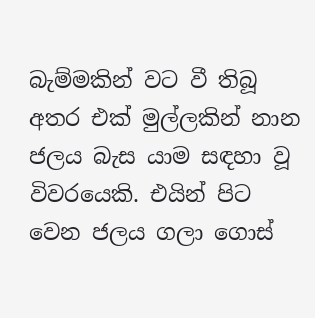බැම්මකින් වට වී තිබූ අතර එක් මුල්ලකින් නාන ජලය බැස යාම සඳහා වූ විවරයෙකි. එයින් පිට වෙන ජලය ගලා ගොස්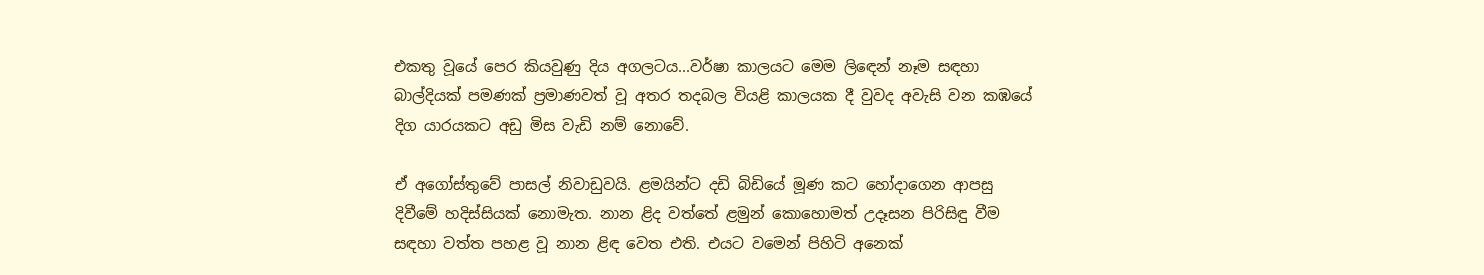එකතු වූයේ පෙර කියවුණු දිය අගලටය...වර්ෂා කාලයට මෙම ලි‍ඳෙන් නෑම සඳහා බාල්දියක් පමණක් ප්‍රමාණවත් වූ අතර තදබල වියළි කාලයක දී වුවද අවැසි වන කඹයේ දිග යාරයකට අඩු මිස වැඩි නම් නොවේ.

ඒ අගෝස්තුවේ පාසල් නිවාඩුවයි. ළමයින්ට දඩි බිඩියේ මූණ කට හෝදාගෙන ආපසු දිවීමේ හදිස්සියක් නොමැත. නාන ළිද වත්තේ ළමුන් කොහොමත් උදෑසන පිරිසිඳු වීම සඳහා වත්ත පහළ වූ නාන ළිඳ වෙත එති. එයට වමෙන් පිහිටි අනෙක්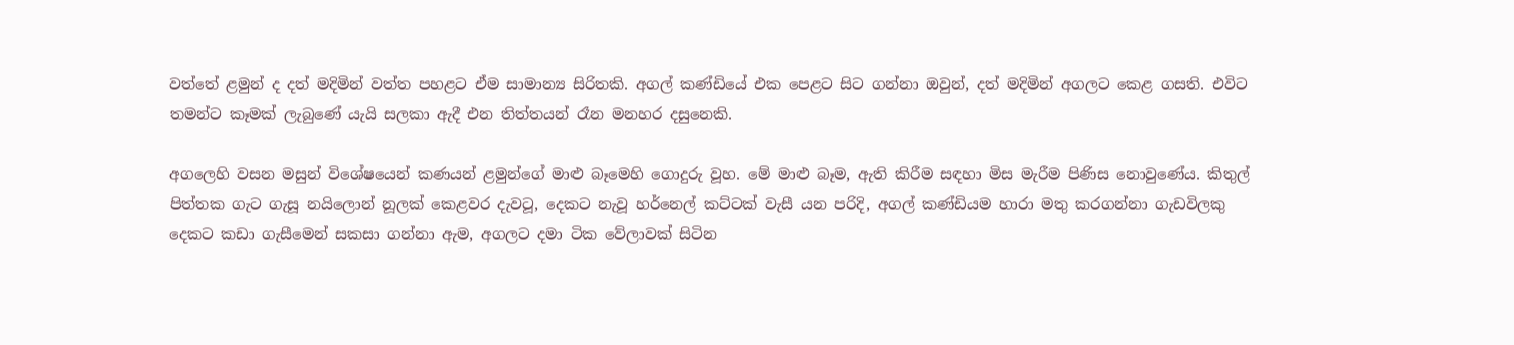වත්තේ ළමුන් ද දත් මදිමින් වත්ත පහළට ඒම සාමාන්‍ය සිරිතකි. අගල් කණ්ඩියේ එක පෙළට සිට ගන්නා ඔවුන්, දත් මදිමින් අගලට කෙළ ගසති. එවිට තමන්ට කෑමක් ලැබුණේ යැයි සලකා ඇදී එන තිත්තයන් රෑන මනහර දසුනෙකි.

අගලෙහි වසන මසුන් විශේෂයෙන් කණයන් ළමුන්ගේ මාළු බෑමෙහි ගොදුරු වූහ. මේ මාළු බෑම, ඇති කිරීම සඳහා මිස මැරීම පිණිස නොවුණේය. කිතුල් පිත්තක ගැට ගැසූ නයිලොන් නූලක් කෙළවර දැවටූ, දෙකට නැවූ හර්නෙල් කට්ටක් වැසී යන පරිදි, අගල් කණ්ඩියම හාරා මතු කරගන්නා ගැඩවිලකු දෙකට කඩා ගැසීමෙන් සකසා ගන්නා ඇම, අගලට දමා ටික වේලාවක් සිටින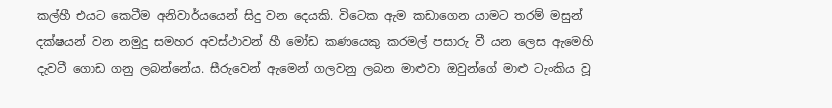කල්හී එයට කෙටීම අනිවාර්යයෙන් සිදු වන දෙයකි. විටෙක ඇම කඩාගෙන යාමට තරම් මසුන් දක්ෂයන් වන නමුදු සමහර අවස්ථාවන් හී මෝඩ කණයෙකු කරමල් පසාරු වී යන ලෙස ඇමෙහි දැවටී ගොඩ ගනු ලබන්නේය. සීරුවෙන් ඇමෙන් ගලවනු ලබන මාළුවා ඔවුන්ගේ මාළු ටැංකිය වූ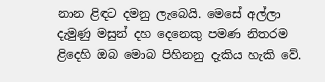නාන ළිඳට දමනු ලැබෙයි. මෙසේ අල්ලා දැමුණු මසුන් දහ දෙනෙකු පමණ නිතරම ළිදෙහි ඔබ මොබ පිහිනනු දැකිය හැකි වේ.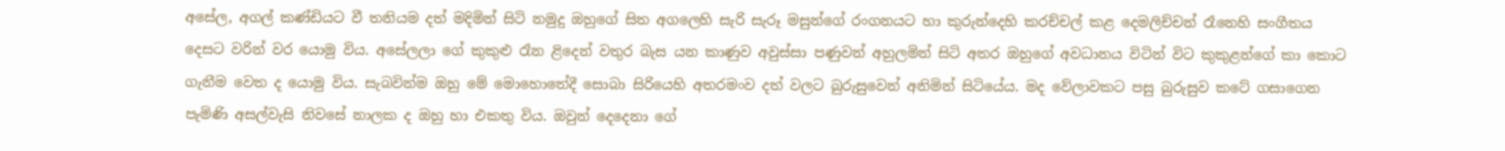අසේල, අගල් කණ්ඩියට වී තනියම දත් මදිමින් සිටි නමුදු ඔහුගේ සිත අගලෙහි සැරි සැරූ මසුන්ගේ රංගනයට හා කුරුන්දෙහි කරච්චල් කළ දෙමලිච්චන් රෑනෙහි සංගීතය දෙසට වරින් වර යොමු විය. අසේලලා ගේ කුකුළු රෑන ළිදෙන් වතුර බැස යන කාණුව අවුස්සා පණුවන් අහුලමින් සිටි අතර ඔහුගේ අවධානය විටින් විට කුකුළන්ගේ කා කොට ගැනීම වෙත ද යොමු විය. සැබවින්ම ඔහු මේ මොහොතේදී සොබා සිරියෙහි අතරමංව දත් වලට බුරුසුවෙන් අනිමින් සිටියේය. මද වේලාවකට පසු බුරුසුව කටේ ගසාගෙන පැමිණි අසල්වැසි නිවසේ නාලක ද ඔහු හා එකතු විය. ඔවුන් දෙදෙනා ගේ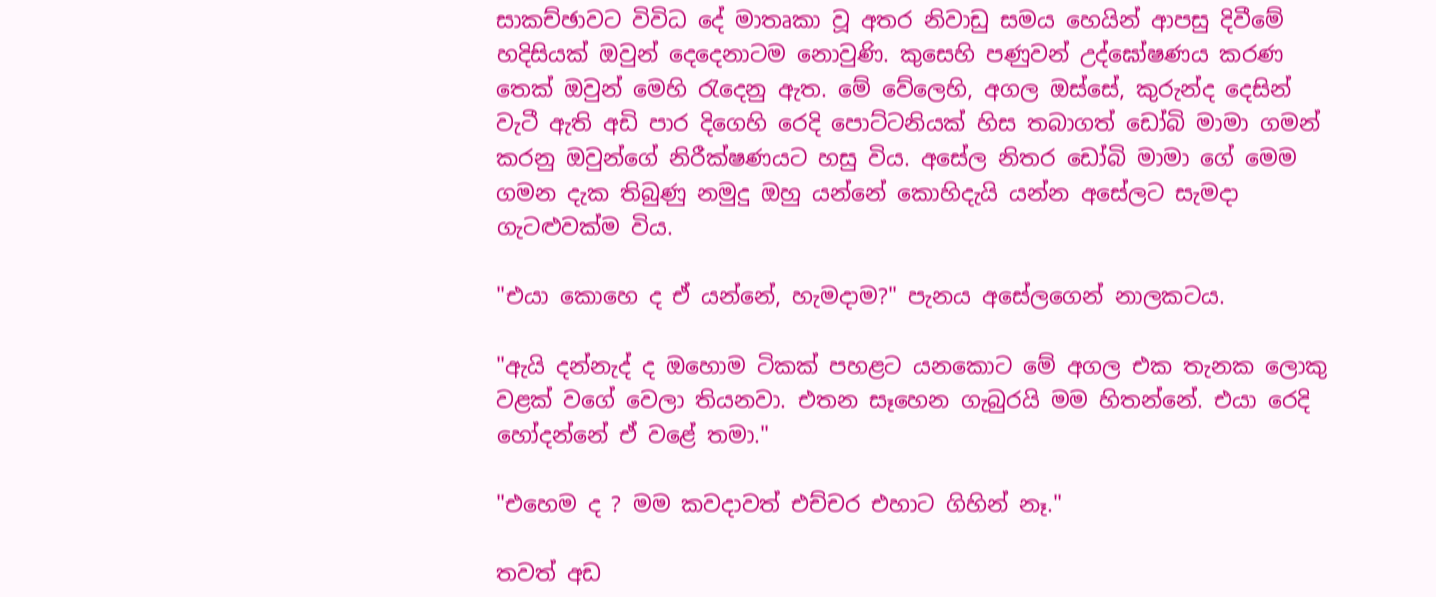සාකච්ඡාවට විවිධ දේ මාතෘකා වූ අතර නිවාඩු සමය හෙයින් ආපසු දිවීමේ හදිසියක් ඔවුන් දෙදෙනාටම නොවුණි. කුසෙහි පණුවන් උද්ඝෝෂණය කරණ තෙක් ඔවුන් මෙහි ‍රැදෙනු ඇත. මේ වේලෙහි, අගල ඔස්සේ, කුරුන්ද දෙසින් වැටී ඇති අඩි පාර දිගෙහි රෙදි පොට්ටනියක් හිස තබාගත් ඩෝබි මාමා ගමන් කරනු ඔවුන්ගේ නිරීක්ෂණයට හසු විය. අසේල නිතර ඩෝබි මාමා ගේ මෙම ගමන දැක තිබුණු නමුදු ඔහු යන්නේ කොහිදැයි යන්න අසේලට සැමදා ගැටළුවක්ම විය.

"එයා කොහෙ ද ඒ යන්නේ, හැමදාම?" පැනය අසේලගෙන් නාලකටය.

"ඇයි දන්නැද් ද ඔහොම ටිකක් පහළට යනකොට මේ අගල එක තැනක ලොකු වළක් වගේ වෙලා තියනවා. එතන සෑහෙන ගැබුරයි මම හිතන්නේ. එයා රෙදි හෝදන්නේ ඒ වළේ තමා."

"එහෙම ද ? මම කවදාවත් එච්චර එහාට ගිහින් නෑ."

තවත් අඩ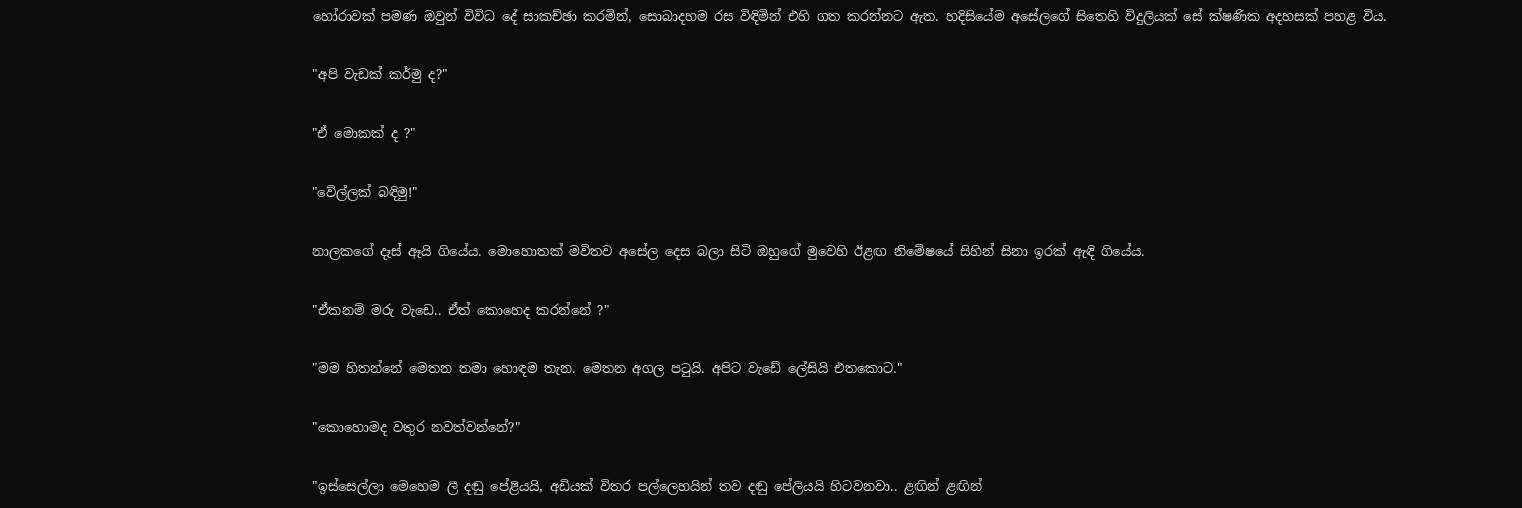හෝරාවක් පමණ ඔවුන් විවිධ දේ සාකච්ඡා කරමින්, සොබාදහම රස විඳිමින් එහි ගත කරන්නට ඇත. හදිසියේම අසේලගේ සිතෙහි විදුලියක් සේ ක්ෂණික අදහසක් පහළ විය.

"අපි වැඩක් කර්මු ද?"

"ඒ මොකක් ද ?"

"වේල්ලක් බඳිමු!"

නාලකගේ දෑස් ඈයි ගියේය. මොහොතක් මවිතව අසේල දෙස බලා සිටි ඔහුගේ මුවෙහි ඊළඟ නිමේෂයේ සිහින් සිනා ඉරක් ඇඳි ගියේය.

"ඒකනම් මරු වැඩෙ.. ඒත් කොහෙද කරන්නේ ?"

"මම හිතන්නේ මෙතන තමා හොඳම තැන. මෙතන අගල ප‍ටුයි. අපිට වැඩේ ලේසියි එතකොට."

"කොහොමද වතුර නවත්වන්නේ?"

"ඉස්සෙල්ලා මෙහෙම ලී දඬු පේළියයි, අඩියක් විතර පල්ලෙහයින් තව දඬු පේලියයි හිටවනවා.. ළඟින් ළඟින්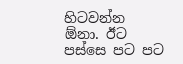හිටවන්න ඕනා. ඊට පස්සෙ පට පට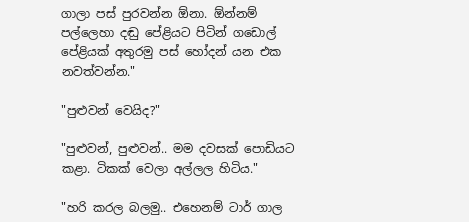ගාලා පස් පුරවන්න ඕනා. ඕන්නම් පල්ලෙහා දඬු පේළියට පිටින් ගඩොල් පේළියක් අතුරමු පස් හෝදන් යන එක නවත්වන්න."

"පුළුවන් වෙයිද?"

"පුළුවන්, පුළුවන්.. මම දවසක් පොඩියට කළා. ටිකක් වෙලා අල්ලල හිටිය."

"හරි කරල බලමු.. එහෙනම් ටාර් ගාල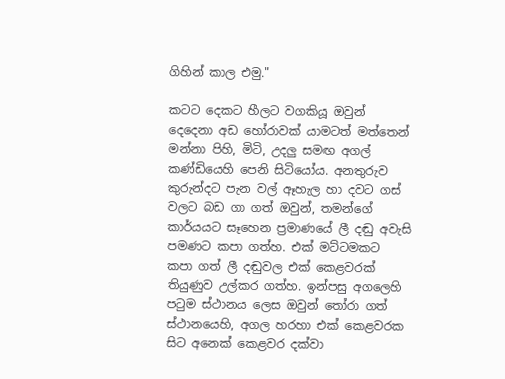ගිහින් කාල එමු."

කටට දෙකට හීලට වගකියූ ඔවුන් දෙදෙනා අඩ හෝරාවක් යාමටත් මත්තෙන් මන්නා පිහි, මිටි, උදලු සමඟ අගල් කණ්ඩියෙහි පෙනි සිටියෝය. අනතුරුව කුරුන්දට පැන වල් ඈහැල හා දවට ගස් වලට බඩ ගා ගත් ඔවුන්, තමන්ගේ කාර්යයට සෑහෙන ප්‍රමාණයේ ලී දඬු අවැසි පමණට කපා ගත්හ. එක් මට්ටමකට කපා ගත් ලී දඬුවල එක් කෙළවරක් තියුණුව උල්කර ගත්හ. ඉන්පසු අගලෙහි ප‍ටුම ස්ථානය ලෙස ඔවුන් ‍තෝරා ගත් ස්ථානයෙහි, අගල හරහා එක් කෙළවරක සිට අනෙක් කෙළවර දක්වා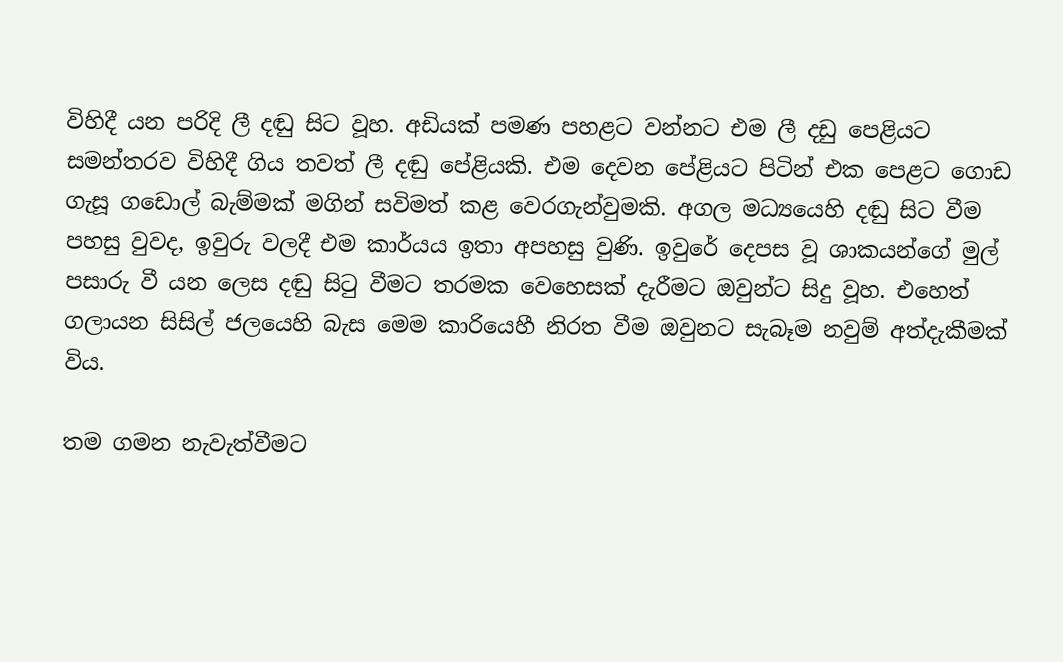විහිදී යන පරිදි ලී දඬු සිට වූහ. අඩියක් පමණ පහළට වන්නට එම ලී දඩු පෙළියට සමන්තරව විහිදී ගිය තවත් ලී දඬු පේළියකි. එම දෙවන පේළියට පිටින් එක පෙළට ගොඩ ගැසූ ගඩොල් බැම්මක් මගින් සවිමත් කළ වෙරගැන්වුමකි. අගල මධ්‍යයෙහි දඬු සිට වීම පහසු වුවද, ඉවුරු වලදී එම කාර්යය ඉතා අපහසු වුණි. ඉවුරේ දෙපස වූ ශාකයන්ගේ මුල් පසාරු වී යන ලෙස දඬු සි‍ටු වීමට තරමක වෙහෙසක් දැරීමට ඔවුන්ට සිදු වූහ. එහෙත් ගලායන සිසිල් ජලයෙහි බැස මෙම කාරියෙහී නිරත වීම ඔවුනට සැබෑම නවුම් අත්දැකීමක් විය.

තම ගමන නැවැත්වීමට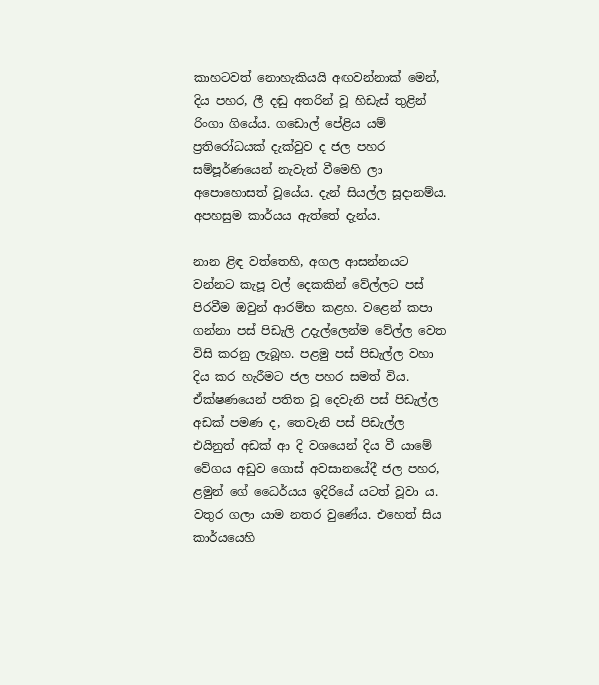කාහටවත් නොහැකියයි අඟවන්නාක් මෙන්, දිය පහර, ලී දඬු අතරින් වූ හිඩැස් තුළින් රිංගා ගියේය. ගඩොල් පේළිය යම් ප්‍රතිරෝධයක් දැක්වුව ද ජල පහර සම්පූර්ණයෙන් නැවැත් වීමෙහි ලා අපොහොසත් වූයේය. දැන් සියල්ල සූදානම්ය. අපහසුම කාර්යය ඇත්තේ දැන්ය.

නාන ළිඳ වත්තෙහි, අගල ආසන්නයට වන්නට කැපූ වල් දෙකකින් වේල්ලට පස් පිරවීම ඔවුන් ආරම්භ කළහ. වළෙන් කපා ගන්නා පස් පිඩැලි උදැල්ලෙන්ම වේල්ල වෙත විසි කරනු ලැබූහ. පළමු පස් පිඩැල්ල වහා දිය කර හැරීමට ජල පහර සමත් විය. ඒක්ෂණයෙන් පතිත වූ දෙවැනි පස් පිඩැල්ල අඩක් පමණ ද, තෙවැනි පස් පිඩැල්ල එයිනුත් අඩක් ආ දි වශයෙන් දිය වී යාමේ වේගය අඩුව ගොස් අවසානයේදී ජල පහර, ළමුන් ගේ ධෛර්යය ඉදිරියේ යටත් වූවා ය. වතුර ගලා යාම නතර වුණේය. එහෙත් සිය කාර්යයෙහි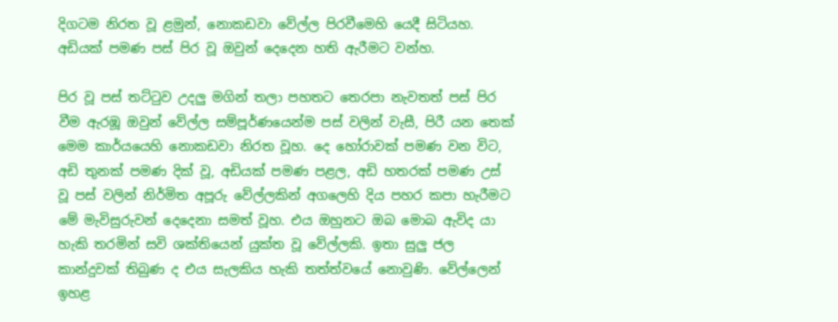දිගටම නිරත වූ ළමුන්, නොකඩවා වේල්ල පිරවීමෙහි යෙදී සිටියහ. අඩියක් පමණ පස් පිර වූ ඔවුන් දෙදෙන හති ඇරීමට වන්හ.

පිර වූ පස් තට්‍ටුව උදලු මගින් තලා පහතට තෙරපා නැවතත් පස් පිර වීම ඇරඹූ ඔවුන් වේල්ල සම්පූර්ණයෙන්ම පස් වලින් වැසී, පිරී යන තෙක් මෙම කාර්යයෙහි නොකඩවා නිරත වූහ. දෙ හෝරාවක් පමණ වන විට, අඩි තුනක් පමණ දික් වූ, අඩියක් පමණ පළල, අඩි හතරක් පමණ උස් වූ පස් වලින් නිර්මිත අපූරු වේල්ලකින් අගලෙහි දිය පහර කපා හැරීමට මේ මැවිසුරුවන් දෙදෙනා සමත් වූහ. එය ඔහුනට ඔබ මොබ ඇවිද යා හැකි තරමින් සවි ශක්තියෙන් යුක්ත වූ වේල්ලකි. ඉතා සුලු ජල කාන්දුවක් තිබුණ ද එය සැලකිය හැකි තත්ත්වයේ නොවුණි. වේල්ලෙන් ඉහළ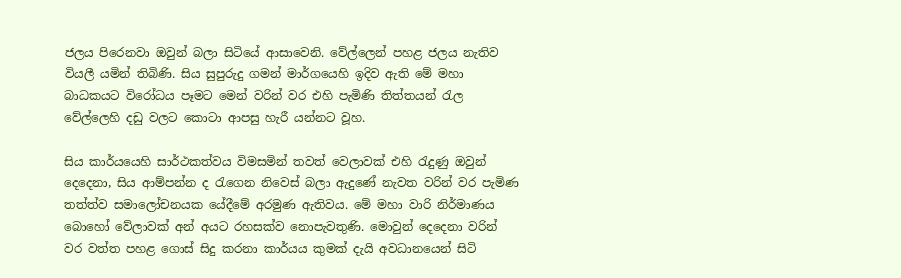ජලය පිරෙනවා ඔවුන් බලා සිටියේ ආසාවෙනි. වේල්ලෙන් පහළ ජලය නැතිව වියලී යමින් තිබිණි. සිය සුපුරුදු ගමන් මාර්ගයෙහි ඉදිව ඇති මේ මහා බාධකයට විරෝධය පෑමට මෙන් වරින් වර එහි පැමිණි තිත්තයන් ‍රැල වේල්ලෙහි දඩු වලට කොටා ආපසු හැරී යන්නට වූහ.

සිය කාර්යයෙහි සාර්ථකත්වය විමසමින් තවත් වෙලාවක් එහි ‍රැදුණු ඔවුන් දෙදෙනා, සිය ආම්පන්න ද ‍රැගෙන නිවෙස් බලා ඇදුණේ නැවත වරින් වර පැමිණ තත්ත්ව සමාලෝචනයක යේදීමේ අරමුණ ඇතිවය. මේ මහා වාරි නිර්මාණය බොහෝ වේලාවක් අන් අයට රහසක්ව නොපැවතුණි. මොවුන් දෙදෙනා වරින් වර වත්ත පහළ ගොස් සිදු කරනා කාර්යය කුමක් දැයි අවධානයෙන් සිටි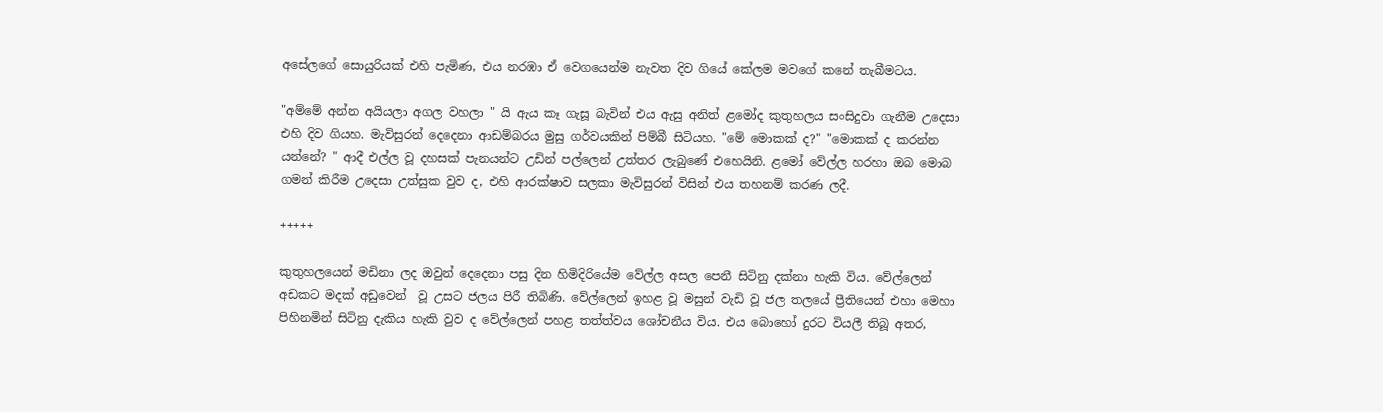අසේලගේ සොයුරියක් එහි පැමිණ, එය නරඹා ඒ වෙගයෙන්ම නැවත දිව ගියේ කේලම මවගේ කනේ තැබීමටය.

"අම්මේ අන්න අයියලා අගල වහලා " යි ඇය කෑ ගැසූ බැවින් එය ඇසු අනිත් ළමෝද කුතුහලය සංසිදුවා ගැනීම උදෙසා එහි දිව ගියහ. මැවිසුරන් දෙදෙනා ආඩම්බරය මුසු ගර්වයකින් පිම්බී සිටියහ. "මේ මොකක් ද?" "මොකක් ද කරන්න යන්නේ? " ආදී එල්ල වූ දහසක් පැනයන්ට උඩින් පල්ලෙන් උත්තර ලැබුණේ එහෙයිනි. ළමෝ වේල්ල හරහා ඔබ මොබ ගමන් කිරීම උදෙසා උත්සුක වුව ද, එහි ආරක්ෂාව සලකා මැවිසුරන් විසින් එය තහනම් කරණ ලදී.

+++++

කුතුහලයෙන් මඩිනා ලද ඔවුන් දෙදෙනා පසු දින හිමිදිරියේම වේල්ල අසල පෙනී සිටිනු දක්නා හැකි විය. වේල්ලෙන් අඩකට මදක් අඩුවෙන්  වූ උසට ජලය පිරී තිබිණි. වේල්ලෙන් ඉහළ වූ මසුන් වැඩි වූ ජල තලයේ ප්‍රීතියෙන් එහා මෙහා පිහිනමින් සිටිනු දැකිය හැකි වුව ද වේල්ලෙන් පහළ තත්ත්වය ශෝචනීය විය. එය බොහෝ දුරට වියලී තිබූ අතර,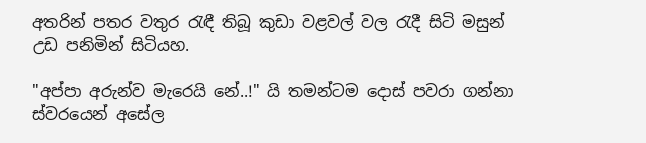අතරින් පතර වතුර ‍රැඳී තිබූ කුඩා වළවල් වල ‍රැදී සිටි මසුන් උඩ පනිමින් සිටියහ.

"අප්පා අරුන්ව මැරෙයි නේ..!" යි තමන්ටම දොස් පවරා ගන්නා ස්වරයෙන් අසේල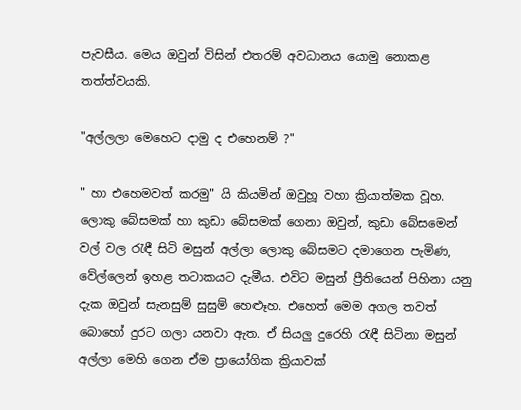පැවසීය. මෙය ඔවුන් විසින් එතරම් අවධානය යොමු නොකළ තත්ත්වයකි.

"අල්ලලා මෙහෙට දාමු ද එහෙනම් ?"

" හා එහෙමවත් කරමු" යි කියමින් ඔවුහූ වහා ක්‍රියාත්මක වූහ. ලොකු බේසමක් හා කුඩා බේසමක් ගෙනා ඔවුන්, කුඩා බේසමෙන් වල් වල ‍රැඳී සිටි මසුන් අල්ලා ලොකු බේසමට දමාගෙන පැමිණ, වේල්ලෙන් ඉහළ තටාකයට දැමීය. එවිට මසුන් ප්‍රීතියෙන් පිහිනා යනු දැක ඔවුන් සැනසුම් සුසුම් හෙළූහ. එහෙත් මෙම අගල තවත් බොහෝ දුරට ගලා යනවා ඇත. ඒ සියලු දුරෙහි ‍රැඳී සිටිනා මසුන් අල්ලා මෙහි ගෙන ඒම ප්‍රායෝගික ක්‍රියාවක්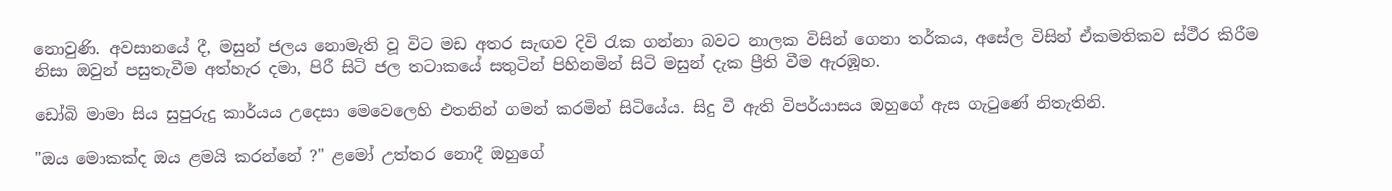නොවුණි. අවසානයේ දී, මසුන් ජලය නොමැති වූ විට මඩ අතර සැඟව දිවි ‍රැක ගන්නා බවට නාලක විසින් ගෙනා තර්කය, අසේල විසින් ඒකමතිකව ස්ථීර කිරීම නිසා ඔවුන් පසුතැවීම අත්හැර දමා, පිරී සිටි ජල තටාකයේ සතුටින් පිහිනමින් සිටි මසුන් දැක ප්‍රීති වීම ඇරඹූහ.

ඩෝබි මාමා සිය සුපුරුදු කාර්යය උදෙසා මෙවෙලෙහි එතනින් ගමන් කරමින් සිටියේය. සිදු වී ඇති විපර්යාසය ඔහුගේ ඇස ගැ‍ටුණේ නිතැතිනි.

"ඔය මොකක්ද ඔය ළමයි කරන්නේ ?" ළමෝ උත්තර නොදී ඔහුගේ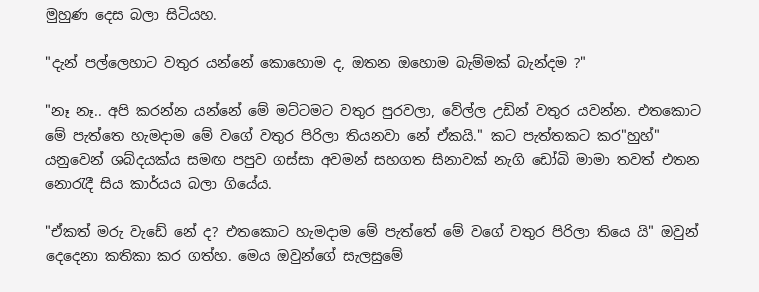මුහුණ දෙස බලා සිටියහ.

"දැන් පල්ලෙහාට වතුර යන්නේ කොහොම ද, ඔතන ඔහොම බැම්මක් බැන්දම ?"

"නෑ නෑ.. අපි කරන්න යන්නේ මේ මට්ටමට වතුර පුරවලා, වේල්ල උඩින් වතුර යවන්න. එතකොට මේ පැත්තෙ හැමදාම මේ වගේ වතුර පිරිලා තියනවා නේ ඒකයි." කට පැත්තකට කර"හුහ්" යනුවෙන් ශබ්දයක්ය සමඟ පපුව ගස්සා අවමන් සහගත සිනාවක් නැගි ඩෝබි මාමා තවත් එතන නො‍රැදී සිය කාර්යය බලා ගියේය.

"ඒකත් මරු වැඩේ නේ ද? එතකොට හැමදාම මේ පැත්තේ මේ වගේ වතුර පිරිලා තියෙ යි" ඔවුන් දෙදෙනා කතිකා කර ගත්හ. මෙය ඔවුන්ගේ සැලසුමේ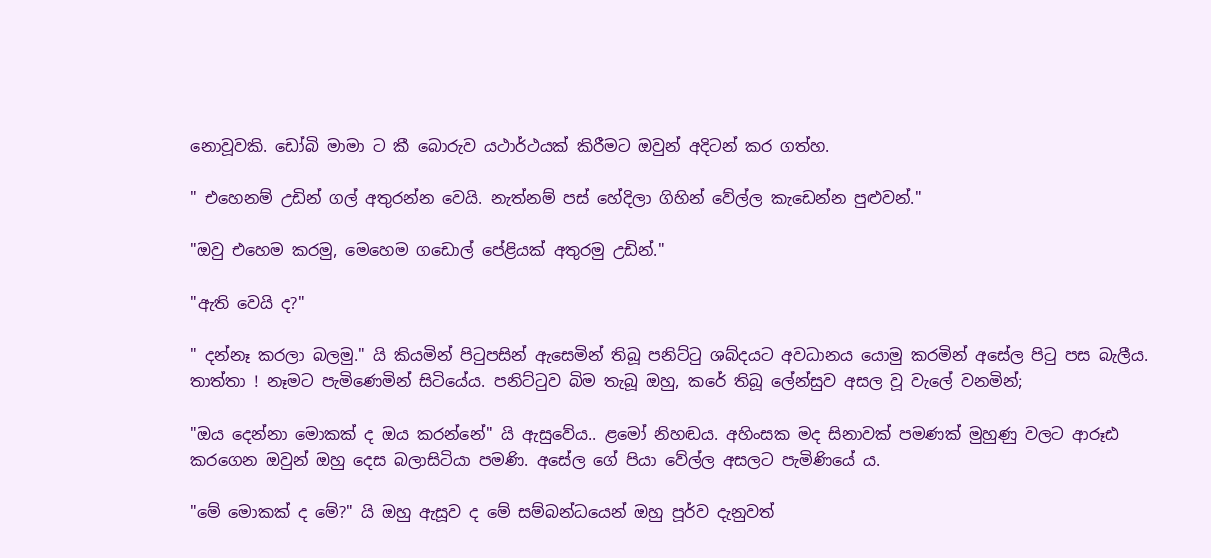නොවූවකි. ඩෝබි මාමා ට කී බොරුව යථාර්ථයක් කිරීමට ඔවුන් අදිටන් කර ගත්හ.

" එහෙනම් උඩින් ගල් අතුරන්න වෙයි. නැත්නම් පස් හේදිලා ගිහින් වේල්ල කැඩෙන්න පුළුවන්."

"ඔවු එහෙම කරමු, මෙහෙම ගඩොල් පේළියක් අතුරමු උඩින්."

"ඇති වෙයි ද?"

" දන්නෑ කරලා බලමු." යි කියමින් පි‍ටුපසින් ඇසෙමින් තිබූ පනිට්‍ටු ශබ්දයට අවධානය යොමු කරමින් අසේල පි‍ටු පස බැලීය. තාත්තා ! නෑමට පැමිණෙමින් සිටියේය. පනිට්‍ටුව බිම තැබූ ඔහු, කරේ තිබූ ලේන්සුව අසල වූ වැලේ වනමින්;

"ඔය දෙන්නා මොකක් ද ඔය කරන්නේ" යි ඇසුවේය.. ළමෝ නිහඬය. අහිංසක මද සිනාවක් පමණක් මුහුණු වලට ආරූඪ කරගෙන ඔවුන් ඔහු දෙස බලාසිටියා පමණි. අසේල ගේ පියා වේල්ල අසලට පැමිණියේ ය.

"මේ මොකක් ද මේ?" යි ඔහු ඇසූව ද මේ සම්බන්ධයෙන් ඔහු පූර්ව දැනුවත්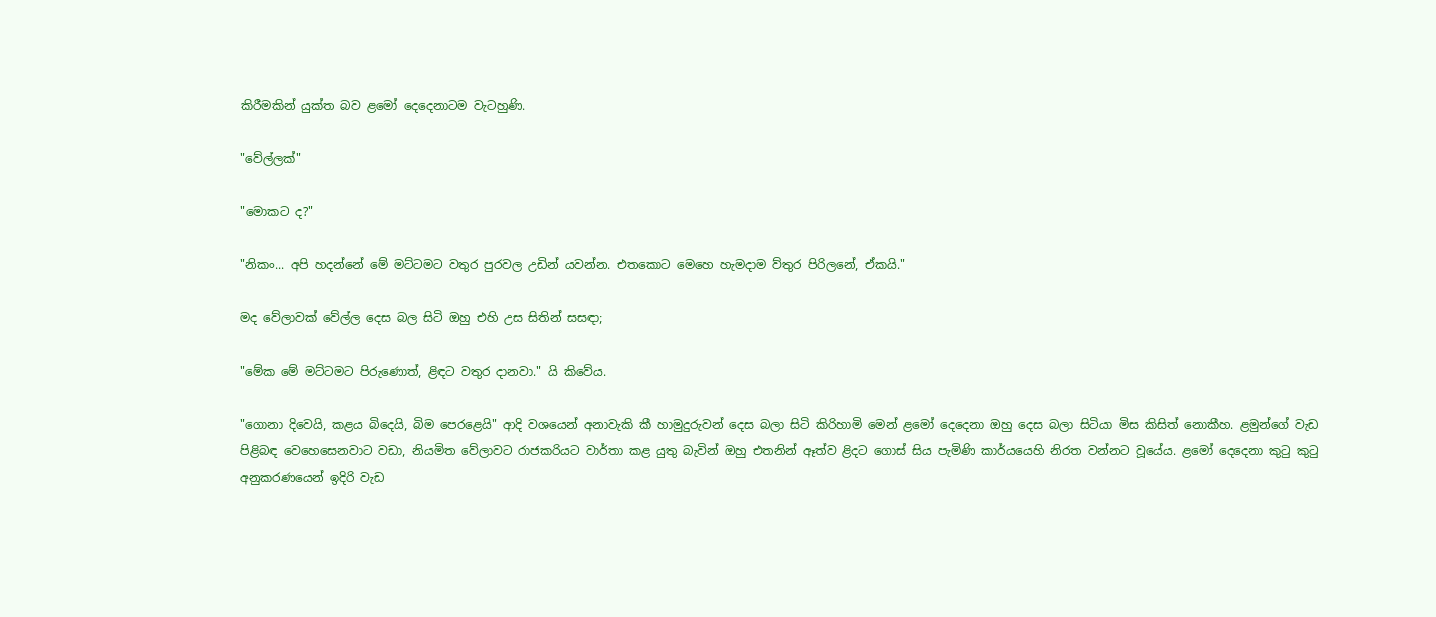කිරීමකින් යුක්ත බව ළමෝ දෙදෙනාටම වැටහුණි.

"වේල්ලක්"

"මොකට ද?"

"නිකං... අපි හදන්නේ මේ මට්ටමට වතුර පුරවල උඩින් යවන්න. එතකොට මෙහෙ හැමදාම ව්තුර පිරිලනේ, ඒකයි."

මද වේලාවක් වේල්ල දෙස බල සිටි ඔහු එහි උස සිතින් සසඳා;

"මේක මේ මට්ටමට පිරුණොත්, ළිඳට වතුර දානවා." යි කිවේය.

"ගොනා දිවෙයි, කළය බිදෙයි, බිම පෙරළෙයි" ආදි වශයෙන් අනාවැකි කී හාමුදුරුවන් දෙස බලා සිටි කිරිහාමි මෙන් ළමෝ දෙදෙනා ඔහු දෙස බලා සිටියා මිස කිසිත් නොකීහ. ළමුන්ගේ වැඩ පිළිබඳ වෙහෙසෙනවාට වඩා, නියමිත වේලාවට රාජකරියට වාර්තා කළ යුතු බැවින් ඔහු එතනින් ඈත්ව ළිදට ගොස් සිය පැමිණි කාර්යයෙහි නිරත වන්නට වූයේය. ළමෝ දෙදෙනා කු‍ටු කු‍ටු අනුකරණයෙන් ඉදිරි වැඩ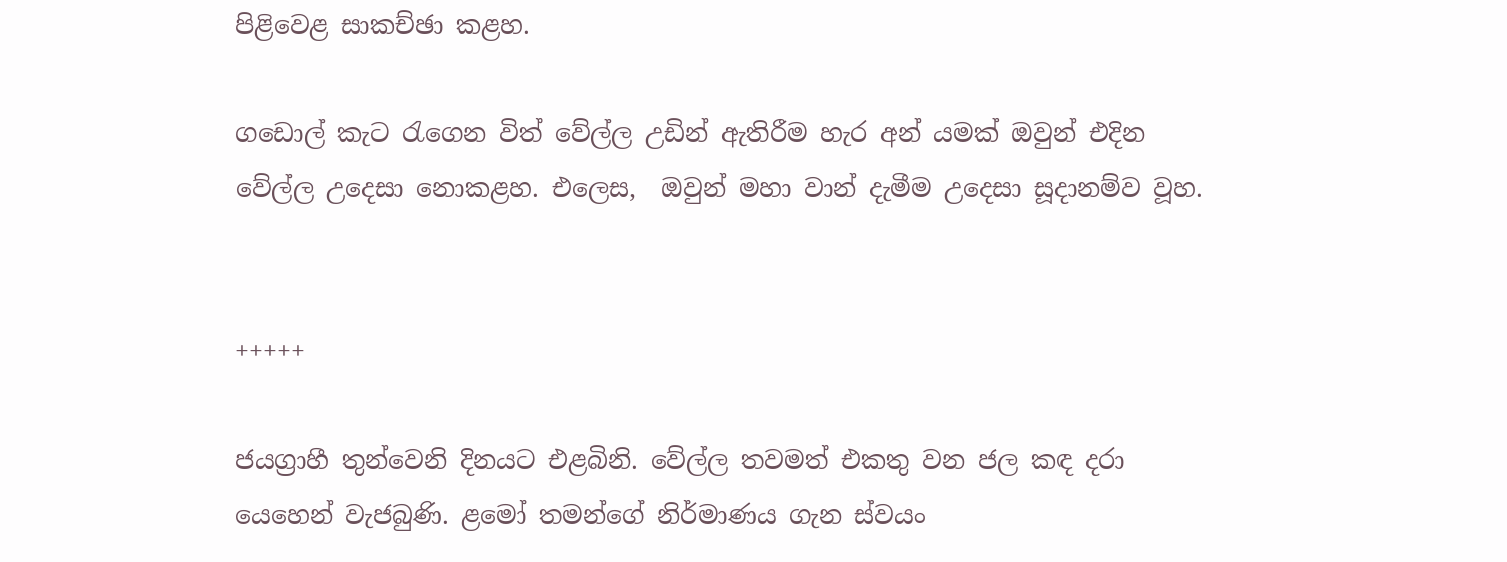පිළිවෙළ සාකච්ඡා කළහ.

ගඩොල් කැට ‍රැගෙන විත් වේල්ල උඩින් ඇතිරීම හැර අන් යමක් ඔවුන් එදින වේල්ල උදෙසා නොකළහ. එලෙස,  ඔවුන් මහා වාන් දැමීම උදෙසා සූදානම්ව වූහ.


+++++

ජයග්‍රාහී තුන්වෙනි දිනයට එළබිනි. වේල්ල තවමත් එකතු වන ජල කඳ දරා යෙහෙන් වැජබුණි. ළමෝ තමන්ගේ නිර්මාණය ගැන ස්වයං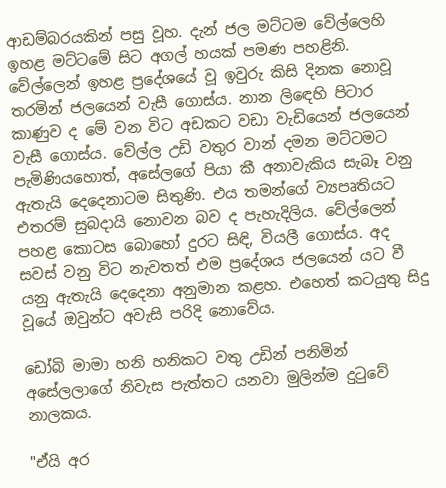ආඩම්බරයකින් පසු වූහ. දැන් ජල මට්ටම වේල්ලෙහි ඉහළ මට්ටමේ සිට අගල් හයක් පමණ පහළිනි. වේල්ලෙන් ඉහළ ප්‍රදේශයේ වූ ඉවුරු කිසි දිනක නොවූ තරමින් ජලයෙන් වැසී ගොස්ය. නාන ලි‍ඳෙහි පිටාර කාණුව ද මේ වන විට අඩකට වඩා වැඩියෙන් ජලයෙන් වැසී ගොස්ය. වේල්ල උඩි වතුර වාන් දමන මට්ටමට පැමිණියහොත්, අසේලගේ පියා කී අනාවැකිය සැබෑ වනු ඇතැයි දෙදෙනාටම සිතුණි. එය තමන්ගේ ව්‍යපෘතියට එතරම් සුබදායි නොවන බව ද පැහැදිලිය. වේල්ලෙන් පහළ කොටස බොහෝ දුරට සිඳි, වියලී ගොස්ය. අද සවස් වනු විට නැවතත් එම ප්‍රදේශය ජලයෙන් යට වී යනු ඇතැයි දෙදෙනා අනුමාන කළහ. එහෙත් කටයුතු සිදු වූයේ ඔවුන්ට අවැසි පරිදි නොවේය.

ඩෝබි මාමා හනි හනිකට වතු උඩින් පනිමින් අසේලලාගේ නිවැස පැත්තට යනවා මුලින්ම දු‍ටුවේ නාලකය.

"ඒයි අර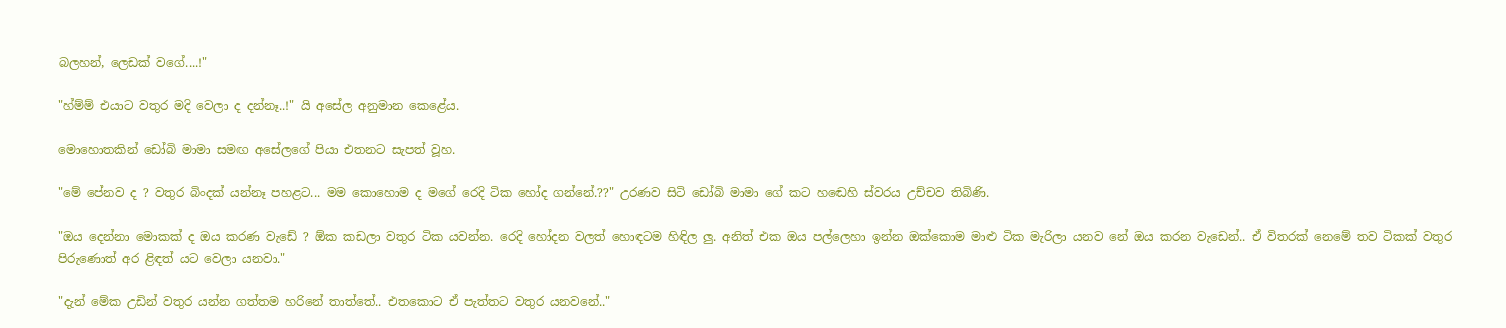බලහන්, ලෙඩක් වගේ....!"

"හ්ම්ම් එයාට වතුර මදි වෙලා ද දන්නෑ..!" යි අසේල අනුමාන කෙළේය.

මොහොතකින් ඩෝබි මාමා සමඟ අසේලගේ පියා එතනට සැපත් වූහ.

"මේ පේනව ද ? වතුර බිංදක් යන්නෑ පහළට... මම කොහොම ද මගේ රෙදි ටික හෝද ගන්නේ.??" උරණව සිටි ඩෝබි මාමා ගේ කට හඬෙහි ස්වරය උච්චව තිබිණි.

"ඔය දෙන්නා මොකක් ද ඔය කරණ වැඩේ ? ඕක කඩලා වතුර ටික යවන්න. රෙදි හෝදන වලත් හොඳටම හිඳිල ලු. අනිත් එක ඔය පල්ලෙහා ඉන්න ඔක්කොම මාළු ටික මැරිලා යනව නේ ඔය කරන වැඩෙන්.. ඒ විතරක් නෙමේ තව ටිකක් වතුර පිරුණොත් අර ළිඳත් යට වෙලා යනවා."

"දැන් මේක උඩින් වතුර යන්න ගත්තම හරිනේ තාත්තේ.. එතකොට ඒ පැත්තට වතුර යනවනේ.."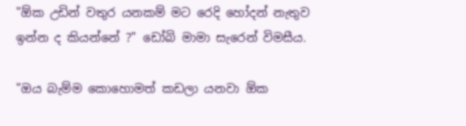"ඕක උඩින් වතුර යනකම් මට රෙදි හෝදන් නැතුව ඉන්න ද කියන්නේ ?" ඩෝබි මාමා සැරෙන් විමසීය.

"ඔය බැම්ම කොහොමත් කඩලා යනවා ඕක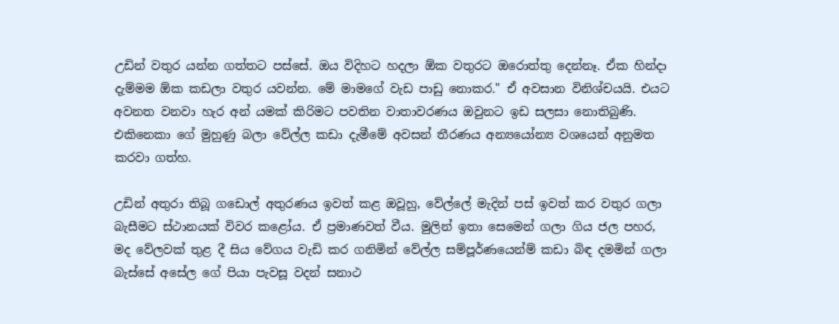උඩින් වතුර යන්න ගත්තට පස්සේ. ඔය විදිහට හදලා ඕක වතුරට ඔරොත්තු දෙන්නෑ. ඒක හින්දා දැම්මම ඕක කඩලා වතුර යවන්න. මේ මාමගේ වැඩ පාඩු නොකර." ඒ අවසාන විනිශ්චයයි. එයට අවනත වනවා හැර අන් යමක් කිරිමට පවතින වාතාවරණය ඔවුනට ඉඩ සලසා නොතිබුණි. එකිනෙකා ගේ මුහුණු බලා වේල්ල කඩා දැමීමේ අවසන් තීරණය අන්‍යයෝන්‍ය වශයෙන් අනුමත කරවා ගත්හ.

උඩින් අතුරා තිබූ ගඩොල් අතුරණය ඉවත් කළ ඔවූහු, වේල්ලේ මැදින් පස් ඉවත් කර වතුර ගලා බැසීමට ස්ථානයක් විවර කළෝය. ඒ ප්‍රමාණවත් වීය. මුලින් ඉතා සෙමෙන් ගලා ගිය ජල පහර, මද වේලවක් තුළ දී සිය වේගය වැඩි කර ගනිමින් වේල්ල සම්පූර්ණයෙන්ම් කඩා බිඳ දමමින් ගලා බැස්සේ අසේල ගේ පියා පැවසූ වදන් සනාථ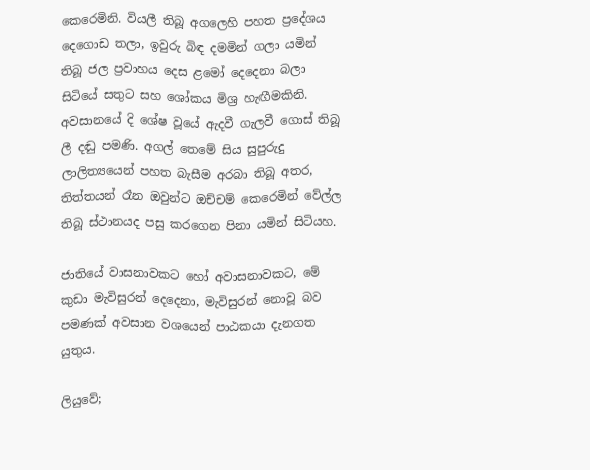කෙරෙමිනි. වියලී තිබූ අගලෙහි පහත ප්‍රදේශය දෙගොඩ තලා, ඉවුරු බිඳ දමමින් ගලා යමින් තිබූ ජල ප්‍රවාහය දෙස ළමෝ දෙදෙනා බලා සිටියේ සතුට සහ ශෝකය මිශ්‍ර හැඟීමකිනි. අවසානයේ දි ශේෂ වූයේ ඇදවී ගැලවී ගොස් තිබූ ලී දඬු පමණි. අගල් තෙමේ සිය සුපුරුදු ලාලිත්‍යයෙන් පහත බැසීම අරබා තිබූ අතර, තිත්තයන් රෑන ඔවුන්ට ඔච්චම් කෙරෙමින් වේල්ල තිබූ ස්ථානයද පසු කරගෙන පිනා යමින් සිටියහ.

ජාතියේ වාසනාවකට හෝ අවාසනාවකට, මේ කුඩා මැවිසුරන් දෙදෙනා, මැවිසුරන් නොවූ බව පමණක් අවසාන වශයෙන් පාඨකයා දැනගත යුතුය.

ලියුවේ;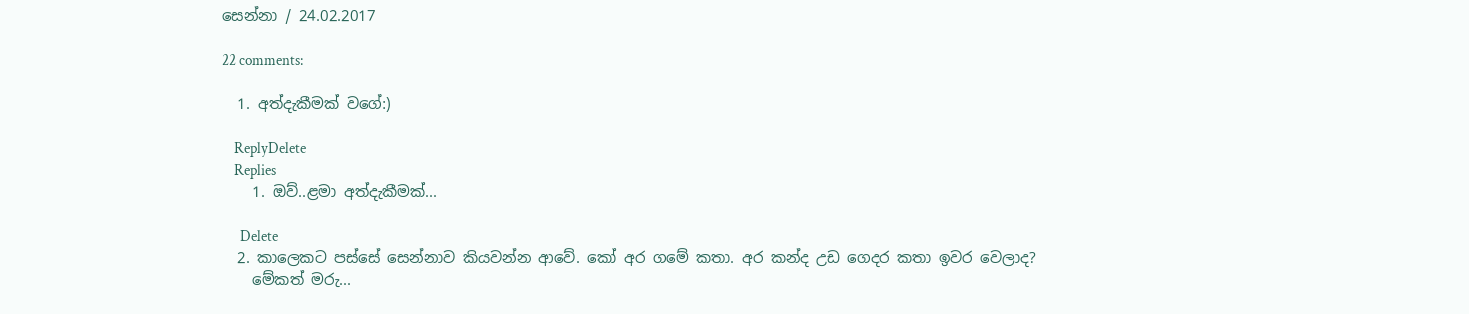සෙන්නා / 24.02.2017

22 comments:

  1. අත්දැකීමක් වගේ:)

    ReplyDelete
    Replies
    1. ඔව්..ළමා අත්දැකීමක්...

      Delete
  2. කාලෙකට පස්සේ සෙන්නාව කියවන්න ආවේ. කෝ අර ගමේ කතා. අර කන්ද උඩ ගෙදර කතා ඉවර වෙලාද?
    මේකත් මරු...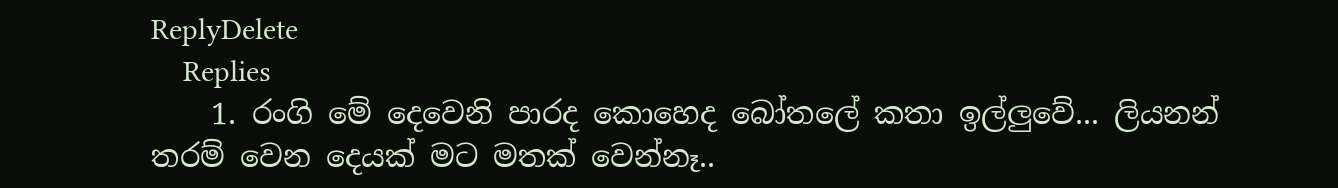ReplyDelete
    Replies
    1. රංගි මේ දෙවෙනි පාරද කොහෙද බෝතලේ කතා ඉල්ලුවේ... ලියනන් තරම් වෙන දෙයක් මට මතක් වෙන්නෑ..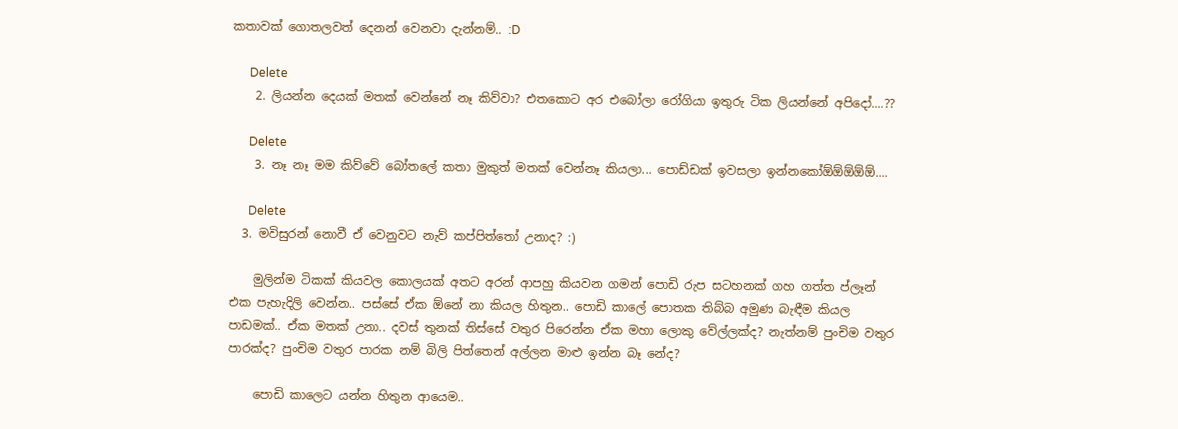කතාවක් ගොතලවත් දෙනන් වෙනවා දැන්නම්.. :D

      Delete
    2. ලියන්න දෙයක් මතක් වෙන්නේ නෑ කිව්වා? එතකොට අර එබෝලා රෝගියා ඉතුරු ටික ලියන්නේ අපිදෝ....??

      Delete
    3. නෑ නෑ මම කිව්වේ බෝතලේ කතා මුකුත් මතක් වෙන්නෑ කියලා... පොඩ්ඩක් ඉවසලා ඉන්නකෝඕඕඕඕඕ....

      Delete
  3. මවිසුරන් නොවී ඒ වෙනුවට නැව් කප්පිත්තෝ උනාද? :)

    මුලින්ම ටිකක් කියවල කොලයක් අතට අරන් ආපහු කියවන ගමන් පොඩි රුප සටහනක් ගහ ගත්ත ප්ලෑන් එක පැහැදිලි වෙන්න.. පස්සේ ඒක ඕනේ නා කියල හිතුන.. පොඩි කාලේ පොතක තිබ්බ අමුණ බැඳීම කියල පාඩමක්.. ඒක මතක් උනා.. දවස් තුනක් තිස්සේ වතුර පිරෙන්න ඒක මහා ලොකු වේල්ලක්ද? නැත්නම් පුංචිම වතුර පාරක්ද? පුංචිම වතුර පාරක නම් බිලි පිත්තෙන් අල්ලන මාළු ඉන්න බෑ නේද?

    පොඩි කාලෙට යන්න හිතුන ආයෙම..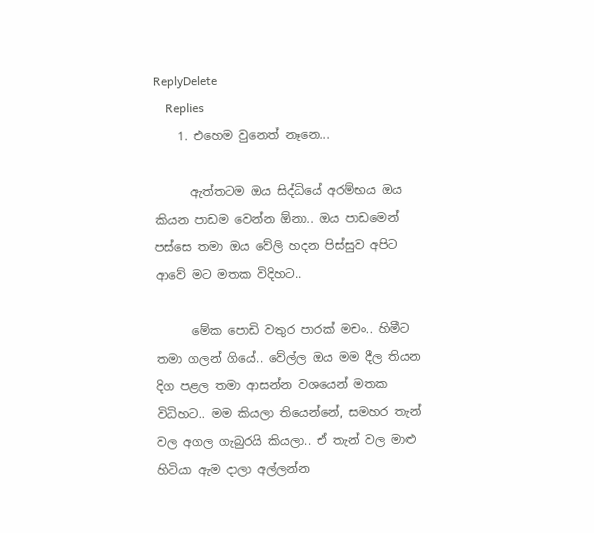ReplyDelete
    Replies
    1. එහෙම වුනෙත් නෑනෙ...

      ඇත්තටම ඔය සිද්ධියේ අරම්භය ඔය කියන පාඩම වෙන්න ඕනා.. ඔය පාඩමෙන් පස්සෙ තමා ඔය වේලි හදන පිස්සුව අපිට ආවේ මට මතක විදිහට..

      මේක පොඩි වතුර පාරක් මචං.. හිමීට තමා ගලන් ගියේ.. වේල්ල ඔය මම දීල තියන දිග පළල තමා ආසන්න වශයෙන් මතක විධිහට.. මම කියලා තියෙන්නේ, සමහර තැන් වල අගල ගැබුරයි කියලා.. ඒ තැන් වල මාළු හිටියා ඇම දාලා අල්ලන්න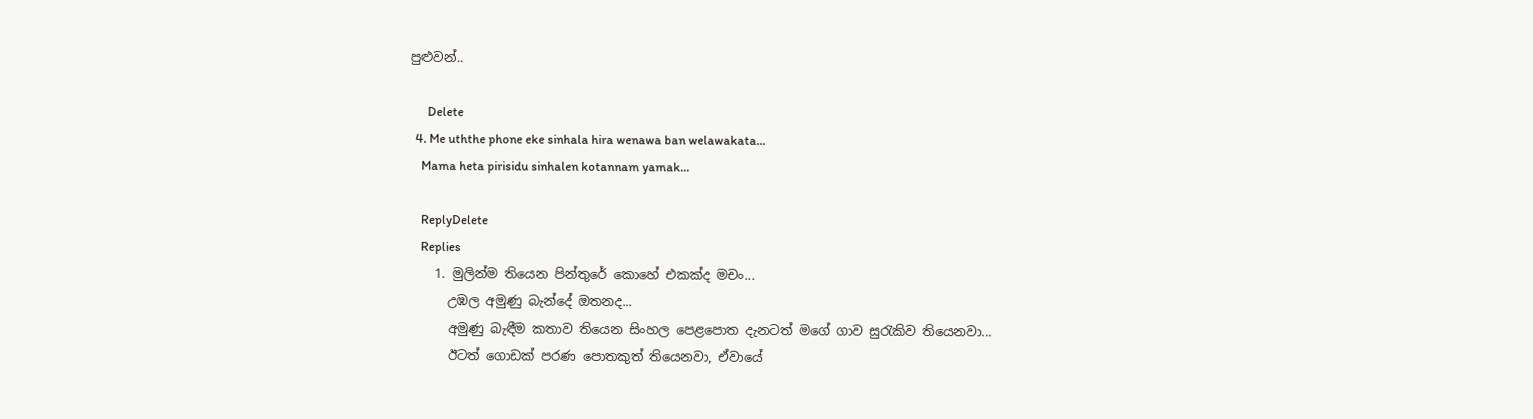පුළුවන්..

      Delete
  4. Me uththe phone eke sinhala hira wenawa ban welawakata...
    Mama heta pirisidu sinhalen kotannam yamak...

    ReplyDelete
    Replies
    1. මුලින්ම තියෙන පින්තුරේ කොහේ එකක්ද මචං...
      උඹල අමුණු බැන්දේ ඔතනද...
      අමුණු බැඳීම කතාව තියෙන සිංහල පෙළපොත දැනටත් මගේ ගාව සුරැකිව තියෙනවා...
      ඊටත් ගොඩක් පරණ පොතකුත් තියෙනවා, ඒවායේ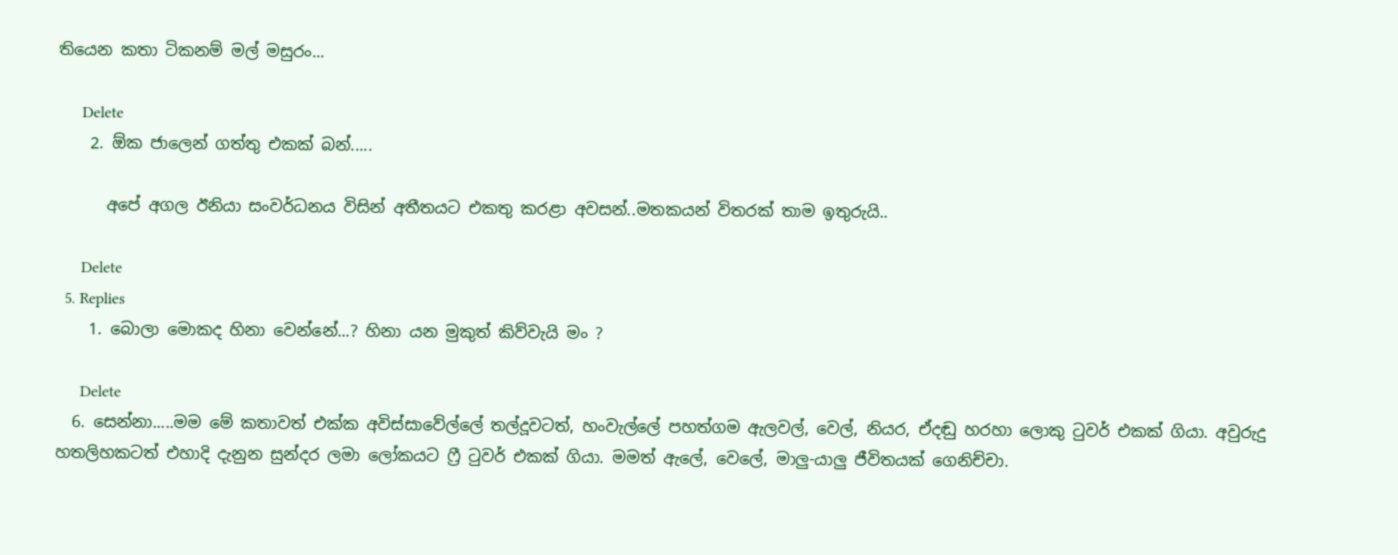තියෙන කතා ටිකනම් මල් මසුරං...

      Delete
    2. ඕක ජාලෙන් ගත්තු එකක් බන්.....

      අපේ අගල ඊනියා සංවර්ධනය විසින් අතීතයට එකතු කරළා අවසන්..මතකයන් විතරක් තාම ඉතුරුයි..

      Delete
  5. Replies
    1. බොලා මොකද හිනා වෙන්නේ...? හිනා යන මුකුත් කිව්වැයි මං ?

      Delete
  6. සෙන්නා.....මම මේ කතාවත් එක්ක අවිස්සාවේල්ලේ තල්දූවටත්, හංවැල්ලේ පහත්ගම ඇලවල්, වෙල්, නියර, ඒදඬු හරහා ලොකු ටුවර් එකක් ගියා. අවුරුදු හතලිහකටත් එහාදි දැනුන සුන්දර ලමා ලෝකයට ෆ්‍රී ටුවර් එකක් ගියා. මමත් ඇලේ, වෙලේ, මාලු-යාලු ජීවිතයක් ගෙනිච්චා.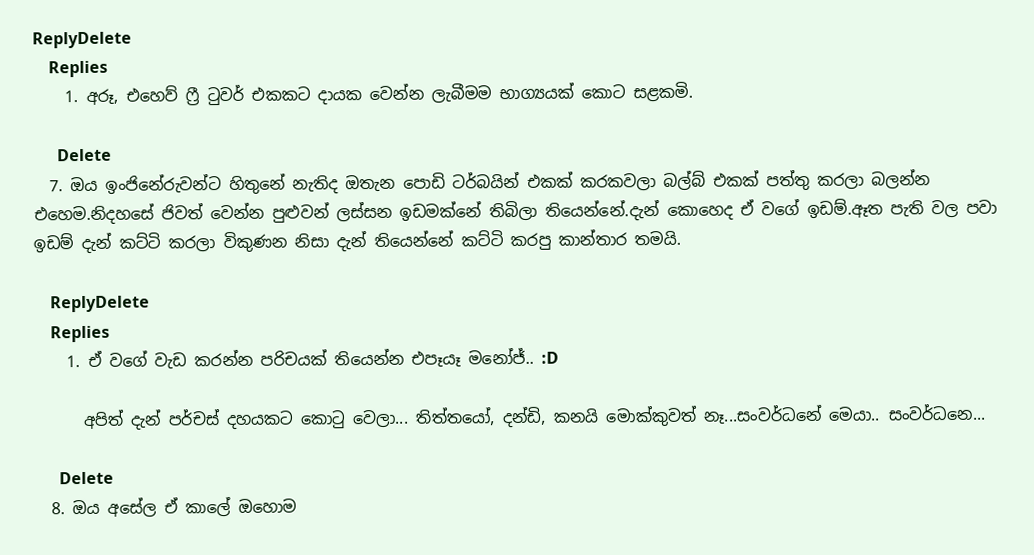ReplyDelete
    Replies
    1. අරූ, එහෙව් ‍ෆ්‍රී ‍ටුවර් එකකට දායක වෙන්න ලැබීමම භාග්‍යයක් කොට සළකමි.

      Delete
  7. ඔය ඉංජිනේරුවන්ට හිතුනේ නැතිද ඔතැන පොඩි ටර්බයින් එකක් කරකවලා බල්බ් එකක් පත්තු කරලා බලන්න එහෙම.නිදහසේ ජිවත් වෙන්න පුළුවන් ලස්සන ඉඩමක්නේ තිබිලා තියෙන්නේ.දැන් කොහෙද ඒ වගේ ඉඩම්.ඈත පැති වල පවා ඉඩම් දැන් කට්ටි කරලා විකුණන නිසා දැන් තියෙන්නේ කට්ටි කරපු කාන්තාර තමයි.

    ReplyDelete
    Replies
    1. ඒ වගේ වැඩ කරන්න පරිචයක් තියෙන්න එපෑයෑ මනෝජ්.. :D

      අපිත් දැන් පර්චස් දහයකට කො‍ටු වෙලා... තිත්තයෝ, දන්ඩි, කනයි මොක්කුවත් නෑ...සංවර්ධනේ මෙයා.. සංවර්ධනෙ...

      Delete
  8. ඔය අසේල ඒ කාලේ ඔහොම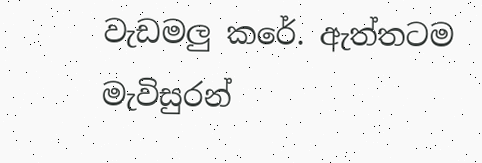වැඩමලු කරේ. ඇත්තටම මැවිසුරන්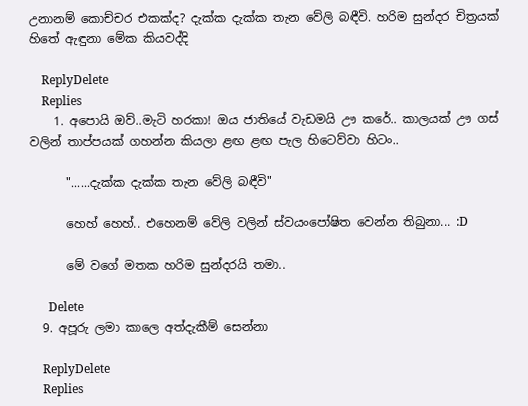උනානම් කොච්චර එකක්ද? දැක්ක දැක්ක තැන වේලි බඳීවි. හරිම සුන්දර චිත්‍රයක් හිතේ ඇඳුනා මේක කියවද්දි

    ReplyDelete
    Replies
    1. අපොයි ඔව්..මැටි හරකා! ඔය ජාතියේ වැඩමයි ඌ කරේ.. කාලයක් ඌ ගස් වලින් තාප්පයක් ගහන්න කියලා ළඟ ළඟ පැල හිටෙව්වා හිටං..

      "......දැක්ක දැක්ක තැන වේලි බඳීවි"

      හෙහ් හෙහ්.. එහෙනම් වේලි වලින් ස්වයංපෝෂිත වෙන්න තිබුනා... :D

      මේ වගේ මතක හරිම සුන්දරයි තමා..

      Delete
  9. අපූරු ලමා කාලෙ අත්දැකීම් සෙන්නා

    ReplyDelete
    Replies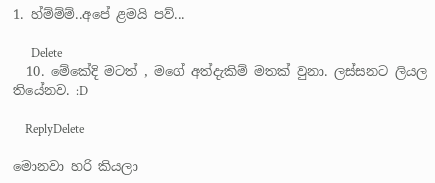1. හ්ම්ම්ම්..අපේ ළමයි පව්...

      Delete
  10. මේකේදි මටත් , මගේ අත්දැකිම් මතක් වුනා. ලස්සනට ලියල තියේනව. :D

    ReplyDelete

මොනවා හරි කියලා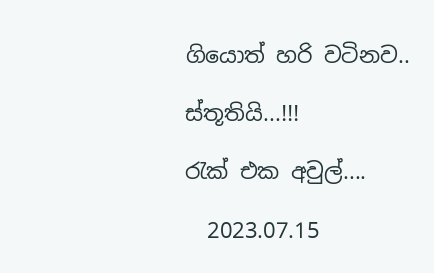ගියොත් හරි වටිනව..

ස්තූතියි...!!!

රැක් එක අවුල්....

  2023.07.15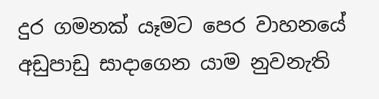දුර ගමනක් යෑමට පෙර වාහනයේ අඩුපාඩු සාදාගෙන යාම නුවනැති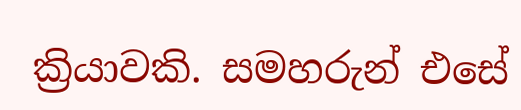ක්‍රියාවකි. සමහරුන් එසේ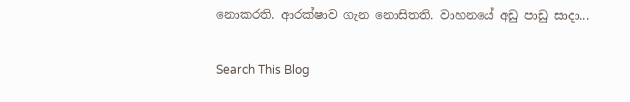නොකරති. ආරක්ෂාව ගැන නොසිතති. වාහනයේ අඩු පාඩු සාදා...

Search This Blog